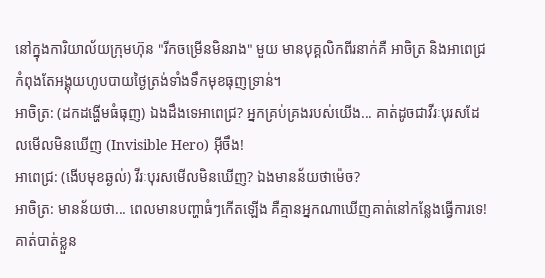នៅក្នុងការិយាល័យក្រុមហ៊ុន "រីកចម្រើនមិនរាង" មួយ មានបុគ្គលិកពីរនាក់គឺ អាចិត្រ និងអាពេជ្រ កំពុងតែអង្គុយហូបបាយថ្ងៃត្រង់ទាំងទឹកមុខធុញទ្រាន់។
អាចិត្រ: (ដកដង្ហើមធំធុញ) ឯងដឹងទេអាពេជ្រ? អ្នកគ្រប់គ្រងរបស់យើង... គាត់ដូចជាវីរៈបុរសដែលមើលមិនឃើញ (Invisible Hero) អ៊ីចឹង!
អាពេជ្រ: (ងើបមុខឆ្ងល់) វីរៈបុរសមើលមិនឃើញ? ឯងមានន័យថាម៉េច?
អាចិត្រ: មានន័យថា... ពេលមានបញ្ហាធំៗកើតឡើង គឺគ្មានអ្នកណាឃើញគាត់នៅកន្លែងធ្វើការទេ! គាត់បាត់ខ្លួន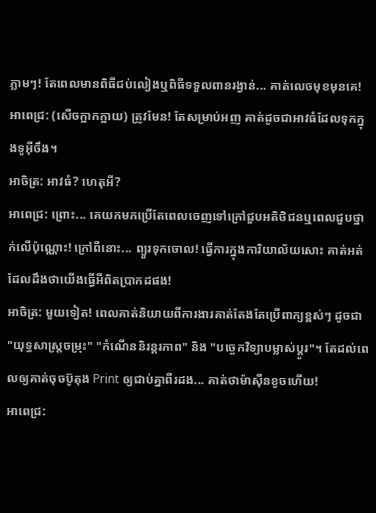ភ្លាមៗ! តែពេលមានពិធីជប់លៀងឬពិធីទទួលពានរង្វាន់... គាត់លេចមុខមុនគេ!
អាពេជ្រ: (សើចក្អាកក្អាយ) ត្រូវមែន! តែសម្រាប់អញ គាត់ដូចជាអាវធំដែលទុកក្នុងទូអ៊ីចឹង។
អាចិត្រ: អាវធំ? ហេតុអី?
អាពេជ្រ: ព្រោះ... គេយកមកប្រើតែពេលចេញទៅក្រៅជួបអតិថិជនឬពេលជួបថ្នាក់លើប៉ុណ្ណោះ! ក្រៅពីនោះ... ព្យួរទុកចោល! ធ្វើការក្នុងការិយាល័យសោះ គាត់អត់ដែលដឹងថាយើងធ្វើអីពិតប្រាកដផង!
អាចិត្រ: មួយទៀត! ពេលគាត់និយាយពីការងារគាត់តែងតែប្រើពាក្យខ្ពស់ៗ ដូចជា "យុទ្ធសាស្ត្រចម្រុះ" "កំណើននិរន្តរភាព" និង "បច្ចេកវិទ្យាបម្លាស់ប្ដូរ"។ តែដល់ពេលឲ្យគាត់ចុចប៊ូតុង Print ឲ្យជាប់គ្នាពីរដង... គាត់ថាម៉ាស៊ីនខូចហើយ!
អាពេជ្រ: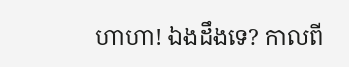ហាហា! ឯងដឹងទេ? កាលពី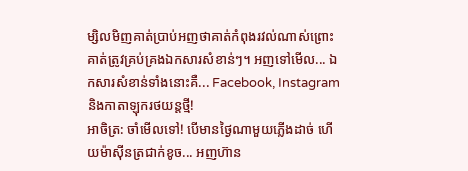ម្សិលមិញគាត់ប្រាប់អញថាគាត់កំពុងរវល់ណាស់ព្រោះគាត់ត្រូវគ្រប់គ្រងឯកសារសំខាន់ៗ។ អញទៅមើល... ឯកសារសំខាន់ទាំងនោះគឺ... Facebook, Instagram និងកាតាឡុករថយន្តថ្មី!
អាចិត្រ: ចាំមើលទៅ! បើមានថ្ងៃណាមួយភ្លើងដាច់ ហើយម៉ាស៊ីនត្រជាក់ខូច... អញហ៊ាន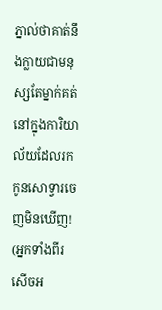ភ្នាល់ថាគាត់នឹងក្លាយជាមនុស្សតែម្នាក់គត់នៅក្នុងការិយាល័យដែលរកកូនសោទ្វារចេញមិនឃើញ!
(អ្នកទាំងពីរសើចអ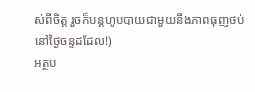ស់ពីចិត្ត រួចក៏បន្តហូបបាយជាមួយនឹងភាពធុញថប់នៅថ្ងៃចន្ទដដែល!)
អត្ថប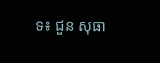ទ៖ ជួន សុធា